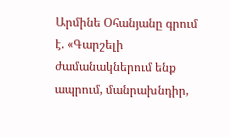Արմինե Օհանյանը գրում է. «Գարշելի ժամանակներում ենք ապրում, մանրախնդիր,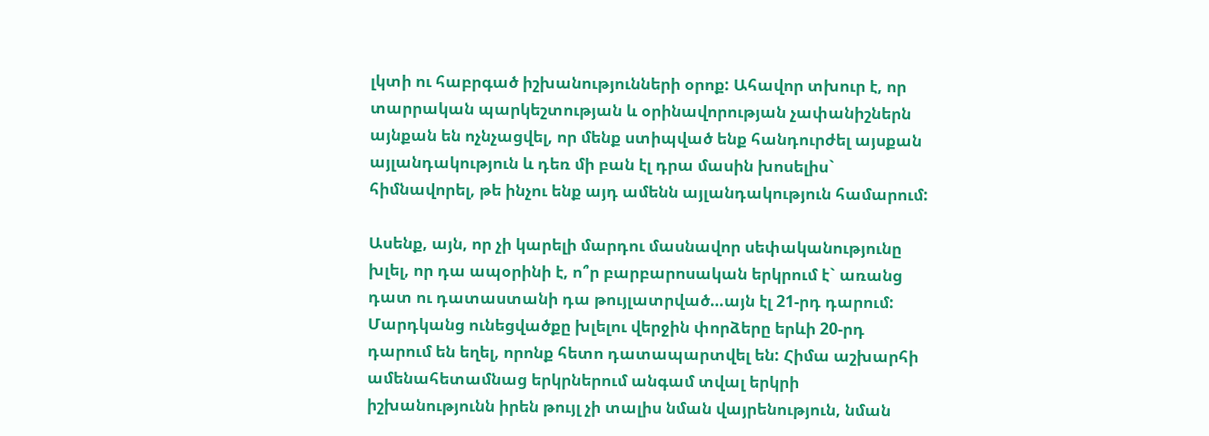լկտի ու հաբրգած իշխանությունների օրոք: Ահավոր տխուր է, որ տարրական պարկեշտության և օրինավորության չափանիշներն այնքան են ոչնչացվել, որ մենք ստիպված ենք հանդուրժել այսքան այլանդակություն և դեռ մի բան էլ դրա մասին խոսելիս` հիմնավորել, թե ինչու ենք այդ ամենն այլանդակություն համարում:

Ասենք, այն, որ չի կարելի մարդու մասնավոր սեփականությունը խլել, որ դա ապօրինի է, ո՞ր բարբարոսական երկրում է` առանց դատ ու դատաստանի դա թույլատրված…այն էլ 21-րդ դարում: Մարդկանց ունեցվածքը խլելու վերջին փորձերը երևի 20-րդ դարում են եղել, որոնք հետո դատապարտվել են: Հիմա աշխարհի ամենահետամնաց երկրներում անգամ տվալ երկրի իշխանությունն իրեն թույլ չի տալիս նման վայրենություն, նման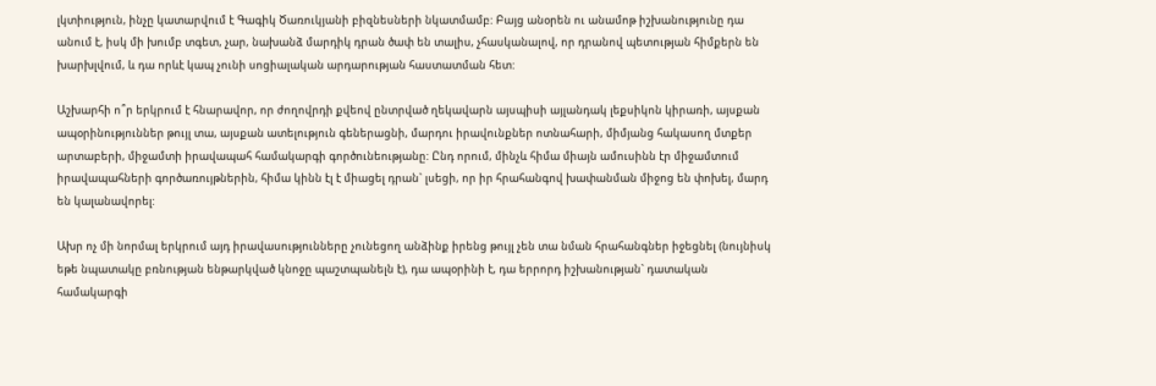լկտիություն, ինչը կատարվում է Գագիկ Ծառուկյանի բիզնեսների նկատմամբ: Բայց անօրեն ու անամոթ իշխանությունը դա անում է, իսկ մի խումբ տգետ, չար, նախանձ մարդիկ դրան ծափ են տալիս, չհասկանալով, որ դրանով պետության հիմքերն են խարխլվում, և դա որևէ կապ չունի սոցիալական արդարության հաստատման հետ:

Աշխարհի ո՞ր երկրում է հնարավոր, որ ժողովրդի քվեով ընտրված ղեկավարն այսպիսի այլանդակ լեքսիկոն կիրառի, այսքան ապօրինություններ թույլ տա, այսքան ատելություն գեներացնի, մարդու իրավունքներ ոտնահարի, միմյանց հակասող մտքեր արտաբերի, միջամտի իրավապահ համակարգի գործունեությանը: Ընդ որում, մինչև հիմա միայն ամուսինն էր միջամտում իրավապահների գործառույթներին, հիմա կինն էլ է միացել դրան` լսեցի, որ իր հրահանգով խափանման միջոց են փոխել, մարդ են կալանավորել:

Ախր ոչ մի նորմալ երկրում այդ իրավասությունները չունեցող անձինք իրենց թույլ չեն տա նման հրահանգներ իջեցնել (նույնիսկ եթե նպատակը բռնության ենթարկված կնոջը պաշտպանելն է), դա ապօրինի է, դա երրորդ իշխանության` դատական համակարգի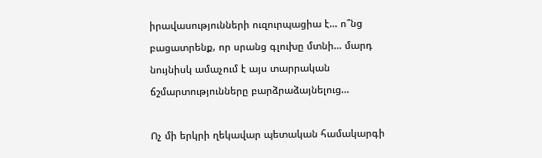իրավասությունների ուզուրպացիա է… ո՞նց բացատրենք, որ սրանց գլուխը մտնի… մարդ նույնիսկ ամաչում է այս տարրական ճշմարտությունները բարձրաձայնելուց…

Ոչ մի երկրի ղեկավար պետական համակարգի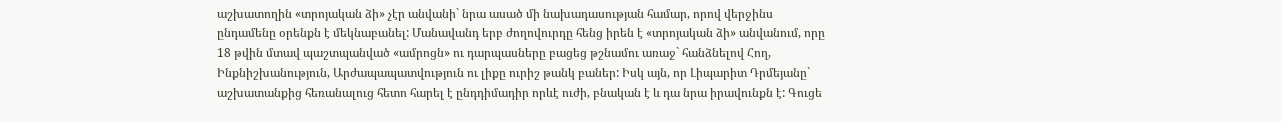աշխատողին «տրոյական ձի» չէր անվանի` նրա ասած մի նախադասության համար, որով վերջինս ընդամենը օրենքն է մեկնաբանել: Մանավանդ երբ ժողովուրդը հենց իրեն է «տրոյական ձի» անվանում, որը 18 թվին մտավ պաշտպանված «ամրոցն» ու դարպասները բացեց թշնամու առաջ` հանձնելով Հող, Ինքնիշխանություն, Արժապապատվություն ու լիքը ուրիշ թանկ բաներ: Իսկ այն, որ Լիպարիտ Դրմեյանը` աշխատանքից հեռանալուց հետո հարել է ընդդիմադիր որևէ ուժի, բնական է և դա նրա իրավունքն է: Գուցե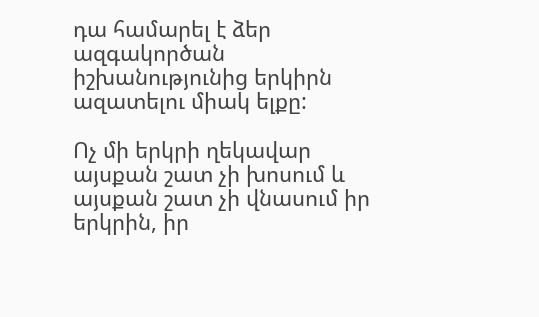դա համարել է ձեր ազգակործան իշխանությունից երկիրն ազատելու միակ ելքը:

Ոչ մի երկրի ղեկավար այսքան շատ չի խոսում և այսքան շատ չի վնասում իր երկրին, իր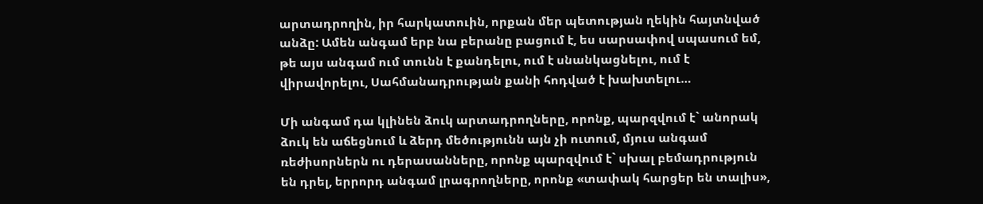արտադրողին, իր հարկատուին, որքան մեր պետության ղեկին հայտնված անձը: Ամեն անգամ երբ նա բերանը բացում է, ես սարսափով սպասում եմ, թե այս անգամ ում տունն է քանդելու, ում է սնանկացնելու, ում է վիրավորելու, Սահմանադրության քանի հոդված է խախտելու…

Մի անգամ դա կլինեն ձուկ արտադրողները, որոնք, պարզվում է` անորակ ձուկ են աճեցնում և ձերդ մեծությունն այն չի ուտում, մյուս անգամ ռեժիսորներն ու դերասանները, որոնք պարզվում է` սխալ բեմադրություն են դրել, երրորդ անգամ լրագրողները, որոնք «տափակ հարցեր են տալիս»,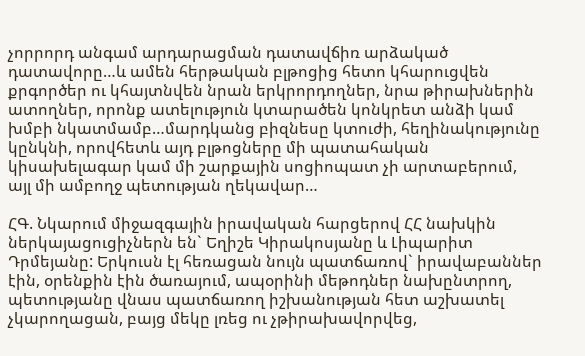չորրորդ անգամ արդարացման դատավճիռ արձակած դատավորը…և ամեն հերթական բլթոցից հետո կհարուցվեն քրգործեր ու կհայտնվեն նրան երկրորդողներ, նրա թիրախներին ատողներ, որոնք ատելություն կտարածեն կոնկրետ անձի կամ խմբի նկատմամբ…մարդկանց բիզնեսը կտուժի, հեղինակությունը կընկնի, որովհետև այդ բլթոցները մի պատահական կիսախելագար կամ մի շարքային սոցիոպատ չի արտաբերում, այլ մի ամբողջ պետության ղեկավար…

ՀԳ. Նկարում միջազգային իրավական հարցերով ՀՀ նախկին ներկայացուցիչներն են` Եղիշե Կիրակոսյանը և Լիպարիտ Դրմեյանը: Երկուսն էլ հեռացան նույն պատճառով` իրավաբաններ էին, օրենքին էին ծառայում, ապօրինի մեթոդներ նախընտրող, պետությանը վնաս պատճառող իշխանության հետ աշխատել չկարողացան, բայց մեկը լռեց ու չթիրախավորվեց,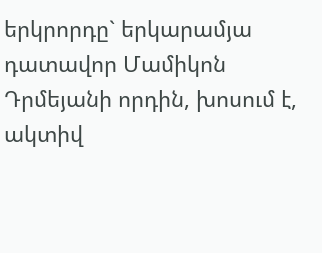երկրորդը` երկարամյա դատավոր Մամիկոն Դրմեյանի որդին, խոսում է, ակտիվ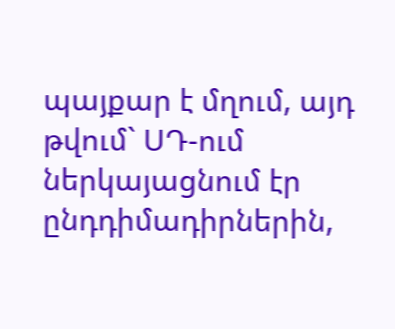պայքար է մղում, այդ թվում` ՍԴ-ում ներկայացնում էր ընդդիմադիրներին,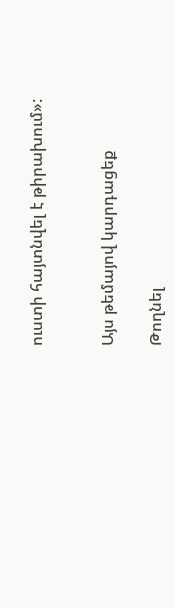ուստի հայտնվել է թիրախում»:


Այս թեմայով կարդացեք

Թողնել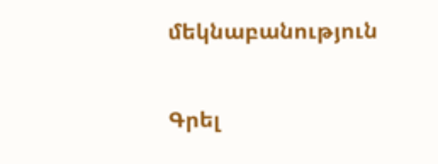մեկնաբանություն

Գրել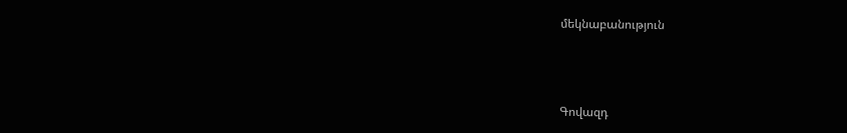մեկնաբանություն



Գովազդ